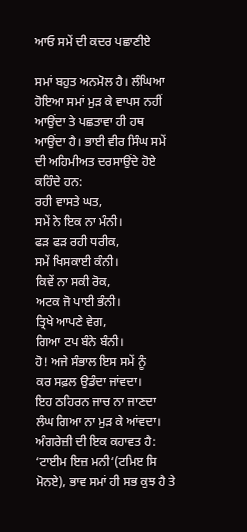ਆਓ ਸਮੇਂ ਦੀ ਕਦਰ ਪਛਾਣੀਏ

ਸਮਾਂ ਬਹੁਤ ਅਨਮੋਲ ਹੈ। ਲੰਘਿਆ ਹੋਇਆ ਸਮਾਂ ਮੁੜ ਕੇ ਵਾਪਸ ਨਹੀਂ ਆਉਂਦਾ ਤੇ ਪਛਤਾਵਾ ਹੀ ਹਥ ਆਉਂਦਾ ਹੈ। ਭਾਈ ਵੀਰ ਸਿੰਘ ਸਮੇਂ ਦੀ ਅਹਿਮੀਅਤ ਦਰਸਾਉਂਦੇ ਹੋਏ ਕਹਿੰਦੇ ਹਨ:
ਰਹੀ ਵਾਸਤੇ ਘਤ,
ਸਮੇਂ ਨੇ ਇਕ ਨਾ ਮੰਨੀ।
ਫੜ ਫੜ ਰਹੀ ਧਰੀਕ,
ਸਮੇਂ ਖਿਸਕਾਈ ਕੰਨੀ।
ਕਿਵੇਂ ਨਾ ਸਕੀ ਰੋਕ,
ਅਟਕ ਜੋ ਪਾਈ ਭੰਨੀ।
ਤ੍ਰਿਖੇ ਆਪਣੇ ਵੇਗ,
ਗਿਆ ਟਪ ਬੰਨੇ ਬੰਨੀ।
ਹੋ! ਅਜੇ ਸੰਭਾਲ ਇਸ ਸਮੇਂ ਨੂੰ
ਕਰ ਸਫ਼ਲ ਉਡੰਦਾ ਜਾਂਵਦਾ।
ਇਹ ਠਹਿਰਨ ਜਾਚ ਨਾ ਜਾਣਦਾ
ਲੰਘ ਗਿਆ ਨਾ ਮੁੜ ਕੇ ਆਂਵਦਾ।
ਅੰਗਰੇਜ਼ੀ ਦੀ ਇਕ ਕਹਾਵਤ ਹੈ: ‘ਟਾਈਮ ਇਜ਼ ਮਨੀ‘(ਟਮਿੲ ਸਿ ਮੋਨਏ), ਭਾਵ ਸਮਾਂ ਹੀ ਸਭ ਕੁਝ ਹੈ ਤੇ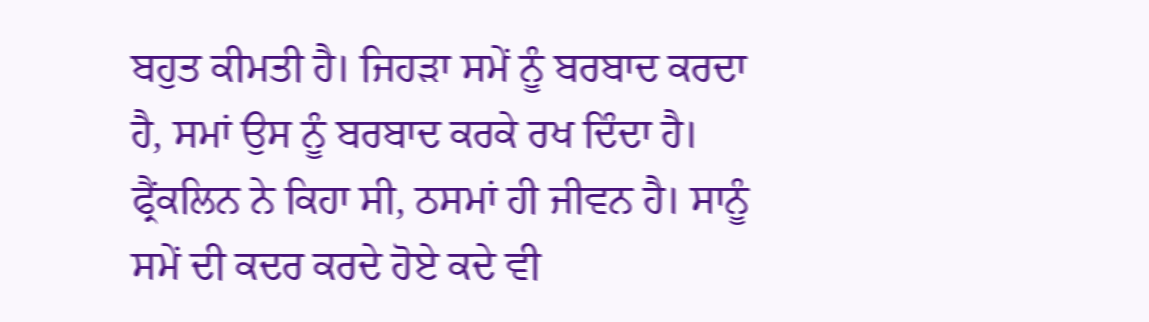ਬਹੁਤ ਕੀਮਤੀ ਹੈ। ਜਿਹੜਾ ਸਮੇਂ ਨੂੰ ਬਰਬਾਦ ਕਰਦਾ ਹੈ, ਸਮਾਂ ਉਸ ਨੂੰ ਬਰਬਾਦ ਕਰਕੇ ਰਖ ਦਿੰਦਾ ਹੈ। ਫ੍ਰੈਂਕਲਿਨ ਨੇ ਕਿਹਾ ਸੀ, ਠਸਮਾਂ ਹੀ ਜੀਵਨ ਹੈ। ਸਾਨੂੰ ਸਮੇਂ ਦੀ ਕਦਰ ਕਰਦੇ ਹੋਏ ਕਦੇ ਵੀ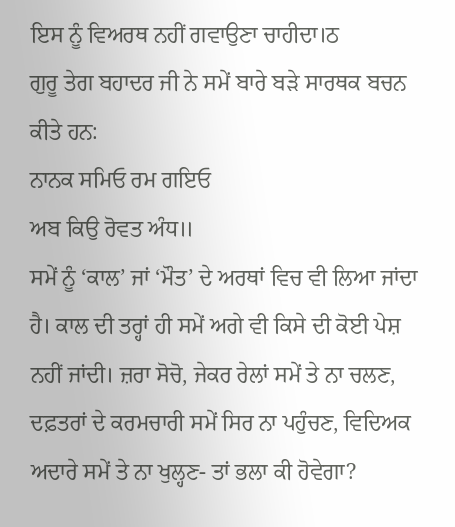ਇਸ ਨੂੰ ਵਿਅਰਥ ਨਹੀਂ ਗਵਾਉਣਾ ਚਾਹੀਦਾ।ਠ
ਗੁਰੂ ਤੇਗ ਬਹਾਦਰ ਜੀ ਨੇ ਸਮੇਂ ਬਾਰੇ ਬੜੇ ਸਾਰਥਕ ਬਚਨ ਕੀਤੇ ਹਨ:
ਨਾਨਕ ਸਮਿਓ ਰਮ ਗਇਓ
ਅਬ ਕਿਉ ਰੋਵਤ ਅੰਧ॥
ਸਮੇਂ ਨੂੰ ‘ਕਾਲ’ ਜਾਂ ‘ਮੌਤ’ ਦੇ ਅਰਥਾਂ ਵਿਚ ਵੀ ਲਿਆ ਜਾਂਦਾ ਹੈ। ਕਾਲ ਦੀ ਤਰ੍ਹਾਂ ਹੀ ਸਮੇਂ ਅਗੇ ਵੀ ਕਿਸੇ ਦੀ ਕੋਈ ਪੇਸ਼ ਨਹੀਂ ਜਾਂਦੀ। ਜ਼ਰਾ ਸੋਚੋ, ਜੇਕਰ ਰੇਲਾਂ ਸਮੇਂ ਤੇ ਨਾ ਚਲਣ, ਦਫ਼ਤਰਾਂ ਦੇ ਕਰਮਚਾਰੀ ਸਮੇਂ ਸਿਰ ਨਾ ਪਹੁੰਚਣ, ਵਿਦਿਅਕ ਅਦਾਰੇ ਸਮੇਂ ਤੇ ਨਾ ਖੁਲ੍ਹਣ- ਤਾਂ ਭਲਾ ਕੀ ਹੋਵੇਗਾ?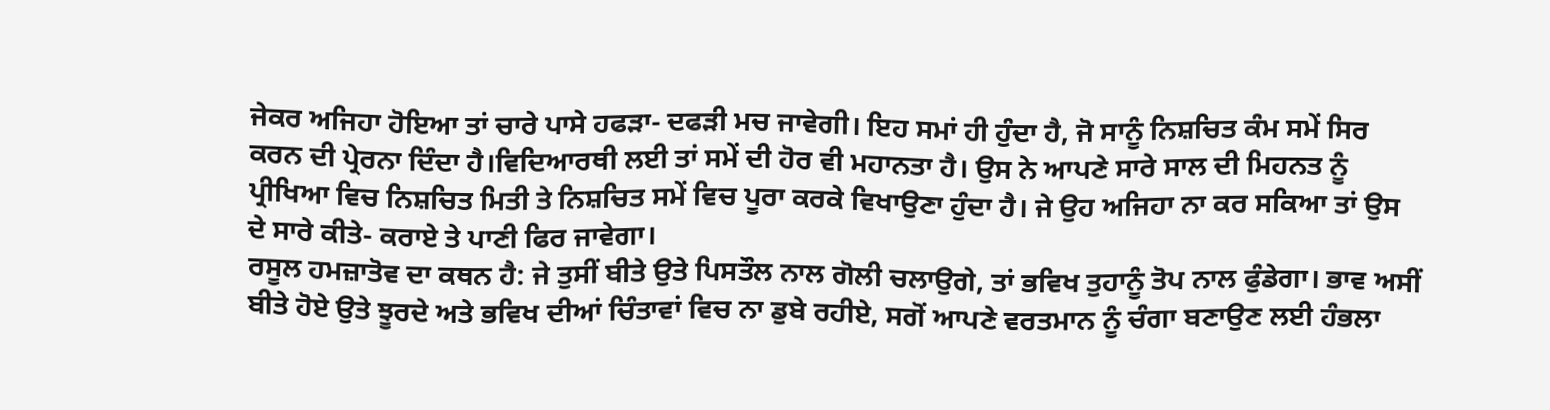ਜੇਕਰ ਅਜਿਹਾ ਹੋਇਆ ਤਾਂ ਚਾਰੇ ਪਾਸੇ ਹਫੜਾ- ਦਫੜੀ ਮਚ ਜਾਵੇਗੀ। ਇਹ ਸਮਾਂ ਹੀ ਹੁੰਦਾ ਹੈ, ਜੋ ਸਾਨੂੰ ਨਿਸ਼ਚਿਤ ਕੰਮ ਸਮੇਂ ਸਿਰ ਕਰਨ ਦੀ ਪ੍ਰੇਰਨਾ ਦਿੰਦਾ ਹੈ।ਵਿਦਿਆਰਥੀ ਲਈ ਤਾਂ ਸਮੇਂ ਦੀ ਹੋਰ ਵੀ ਮਹਾਨਤਾ ਹੈ। ਉਸ ਨੇ ਆਪਣੇ ਸਾਰੇ ਸਾਲ ਦੀ ਮਿਹਨਤ ਨੂੰ ਪ੍ਰੀਖਿਆ ਵਿਚ ਨਿਸ਼ਚਿਤ ਮਿਤੀ ਤੇ ਨਿਸ਼ਚਿਤ ਸਮੇਂ ਵਿਚ ਪੂਰਾ ਕਰਕੇ ਵਿਖਾਉਣਾ ਹੁੰਦਾ ਹੈ। ਜੇ ਉਹ ਅਜਿਹਾ ਨਾ ਕਰ ਸਕਿਆ ਤਾਂ ਉਸ ਦੇ ਸਾਰੇ ਕੀਤੇ- ਕਰਾਏ ਤੇ ਪਾਣੀ ਫਿਰ ਜਾਵੇਗਾ।
ਰਸੂਲ ਹਮਜ਼ਾਤੋਵ ਦਾ ਕਥਨ ਹੈ: ਜੇ ਤੁਸੀਂ ਬੀਤੇ ਉਤੇ ਪਿਸਤੌਲ ਨਾਲ ਗੋਲੀ ਚਲਾਉਗੇ, ਤਾਂ ਭਵਿਖ ਤੁਹਾਨੂੰ ਤੋਪ ਨਾਲ ਫੁੰਡੇਗਾ। ਭਾਵ ਅਸੀਂ ਬੀਤੇ ਹੋਏ ਉਤੇ ਝੂਰਦੇ ਅਤੇ ਭਵਿਖ ਦੀਆਂ ਚਿੰਤਾਵਾਂ ਵਿਚ ਨਾ ਡੁਬੇ ਰਹੀਏ, ਸਗੋਂ ਆਪਣੇ ਵਰਤਮਾਨ ਨੂੰ ਚੰਗਾ ਬਣਾਉਣ ਲਈ ਹੰਭਲਾ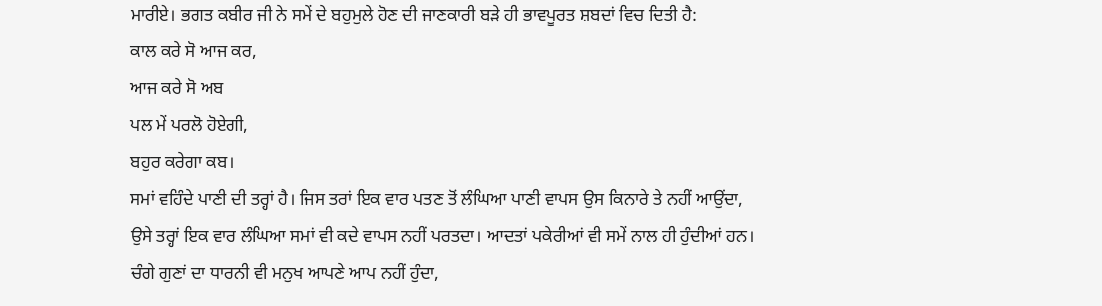ਮਾਰੀਏ। ਭਗਤ ਕਬੀਰ ਜੀ ਨੇ ਸਮੇਂ ਦੇ ਬਹੁਮੁਲੇ ਹੋਣ ਦੀ ਜਾਣਕਾਰੀ ਬੜੇ ਹੀ ਭਾਵਪੂਰਤ ਸ਼ਬਦਾਂ ਵਿਚ ਦਿਤੀ ਹੈ:
ਕਾਲ ਕਰੇ ਸੋ ਆਜ ਕਰ,
ਆਜ ਕਰੇ ਸੋ ਅਬ
ਪਲ ਮੇਂ ਪਰਲੋ ਹੋਏਗੀ,
ਬਹੁਰ ਕਰੇਗਾ ਕਬ।
ਸਮਾਂ ਵਹਿੰਦੇ ਪਾਣੀ ਦੀ ਤਰ੍ਹਾਂ ਹੈ। ਜਿਸ ਤਰਾਂ ਇਕ ਵਾਰ ਪਤਣ ਤੋਂ ਲੰਘਿਆ ਪਾਣੀ ਵਾਪਸ ਉਸ ਕਿਨਾਰੇ ਤੇ ਨਹੀਂ ਆਉਂਦਾ, ਉਸੇ ਤਰ੍ਹਾਂ ਇਕ ਵਾਰ ਲੰਘਿਆ ਸਮਾਂ ਵੀ ਕਦੇ ਵਾਪਸ ਨਹੀਂ ਪਰਤਦਾ। ਆਦਤਾਂ ਪਕੇਰੀਆਂ ਵੀ ਸਮੇਂ ਨਾਲ ਹੀ ਹੁੰਦੀਆਂ ਹਨ। ਚੰਗੇ ਗੁਣਾਂ ਦਾ ਧਾਰਨੀ ਵੀ ਮਨੁਖ ਆਪਣੇ ਆਪ ਨਹੀਂ ਹੁੰਦਾ,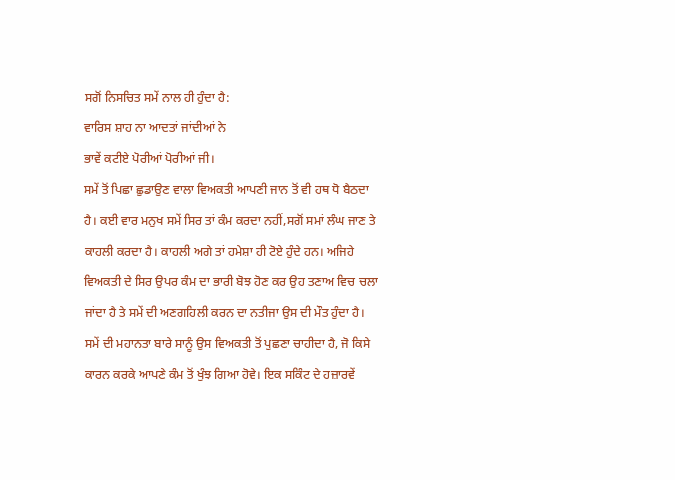ਸਗੋਂ ਨਿਸਚਿਤ ਸਮੇਂ ਨਾਲ ਹੀ ਹੁੰਦਾ ਹੈ:
ਵਾਰਿਸ ਸ਼ਾਹ ਨਾ ਆਦਤਾਂ ਜਾਂਦੀਆਂ ਨੇ
ਭਾਵੇਂ ਕਟੀਏ ਪੋਰੀਆਂ ਪੋਰੀਆਂ ਜੀ।
ਸਮੇਂ ਤੋਂ ਪਿਛਾ ਛੁਡਾਉਣ ਵਾਲਾ ਵਿਅਕਤੀ ਆਪਣੀ ਜਾਨ ਤੋਂ ਵੀ ਹਥ ਧੋ ਬੈਠਦਾ ਹੈ। ਕਈ ਵਾਰ ਮਨੁਖ ਸਮੇਂ ਸਿਰ ਤਾਂ ਕੰਮ ਕਰਦਾ ਨਹੀਂ,ਸਗੋਂ ਸਮਾਂ ਲੰਘ ਜਾਣ ਤੇ ਕਾਹਲੀ ਕਰਦਾ ਹੈ। ਕਾਹਲੀ ਅਗੇ ਤਾਂ ਹਮੇਸ਼ਾ ਹੀ ਟੋਏ ਹੁੰਦੇ ਹਨ। ਅਜਿਹੇ ਵਿਅਕਤੀ ਦੇ ਸਿਰ ਉਪਰ ਕੰਮ ਦਾ ਭਾਰੀ ਬੋਝ ਹੋਣ ਕਰ ਉਹ ਤਣਾਅ ਵਿਚ ਚਲਾ ਜਾਂਦਾ ਹੈ ਤੇ ਸਮੇਂ ਦੀ ਅਣਗਹਿਲੀ ਕਰਨ ਦਾ ਨਤੀਜਾ ਉਸ ਦੀ ਮੌਤ ਹੁੰਦਾ ਹੈ।
ਸਮੇਂ ਦੀ ਮਹਾਨਤਾ ਬਾਰੇ ਸਾਨੂੰ ਉਸ ਵਿਅਕਤੀ ਤੋਂ ਪੁਛਣਾ ਚਾਹੀਦਾ ਹੈ, ਜੋ ਕਿਸੇ ਕਾਰਨ ਕਰਕੇ ਆਪਣੇ ਕੰਮ ਤੋਂ ਖੁੰਝ ਗਿਆ ਹੋਵੇ। ਇਕ ਸਕਿੰਟ ਦੇ ਹਜ਼ਾਰਵੇਂ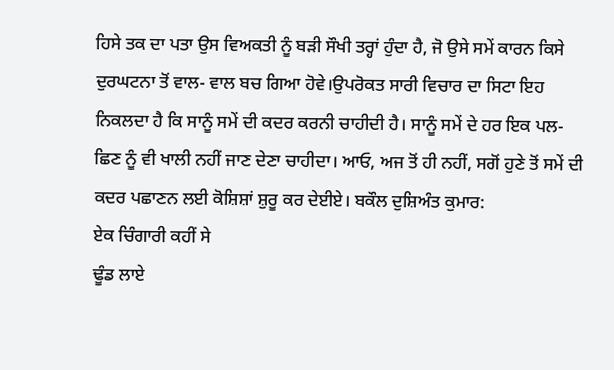ਹਿਸੇ ਤਕ ਦਾ ਪਤਾ ਉਸ ਵਿਅਕਤੀ ਨੂੰ ਬੜੀ ਸੌਖੀ ਤਰ੍ਹਾਂ ਹੁੰਦਾ ਹੈ, ਜੋ ਉਸੇ ਸਮੇਂ ਕਾਰਨ ਕਿਸੇ ਦੁਰਘਟਨਾ ਤੋਂ ਵਾਲ- ਵਾਲ ਬਚ ਗਿਆ ਹੋਵੇ।ਉਪਰੋਕਤ ਸਾਰੀ ਵਿਚਾਰ ਦਾ ਸਿਟਾ ਇਹ ਨਿਕਲਦਾ ਹੈ ਕਿ ਸਾਨੂੰ ਸਮੇਂ ਦੀ ਕਦਰ ਕਰਨੀ ਚਾਹੀਦੀ ਹੈ। ਸਾਨੂੰ ਸਮੇਂ ਦੇ ਹਰ ਇਕ ਪਲ- ਛਿਣ ਨੂੰ ਵੀ ਖਾਲੀ ਨਹੀਂ ਜਾਣ ਦੇਣਾ ਚਾਹੀਦਾ। ਆਓ, ਅਜ ਤੋਂ ਹੀ ਨਹੀਂ, ਸਗੋਂ ਹੁਣੇ ਤੋਂ ਸਮੇਂ ਦੀ ਕਦਰ ਪਛਾਣਨ ਲਈ ਕੋਸ਼ਿਸ਼ਾਂ ਸ਼ੁਰੂ ਕਰ ਦੇਈਏ। ਬਕੌਲ ਦੁਸ਼ਿਅੰਤ ਕੁਮਾਰ:
ਏਕ ਚਿੰਗਾਰੀ ਕਹੀਂ ਸੇ
ਢੂੰਡ ਲਾਏ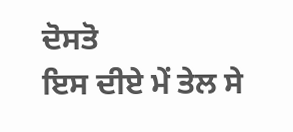ਦੋਸਤੋ
ਇਸ ਦੀਏ ਮੇਂ ਤੇਲ ਸੇ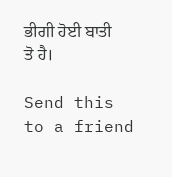ਭੀਗੀ ਹੋਈ ਬਾਤੀ ਤੋ ਹੈ।

Send this to a friend